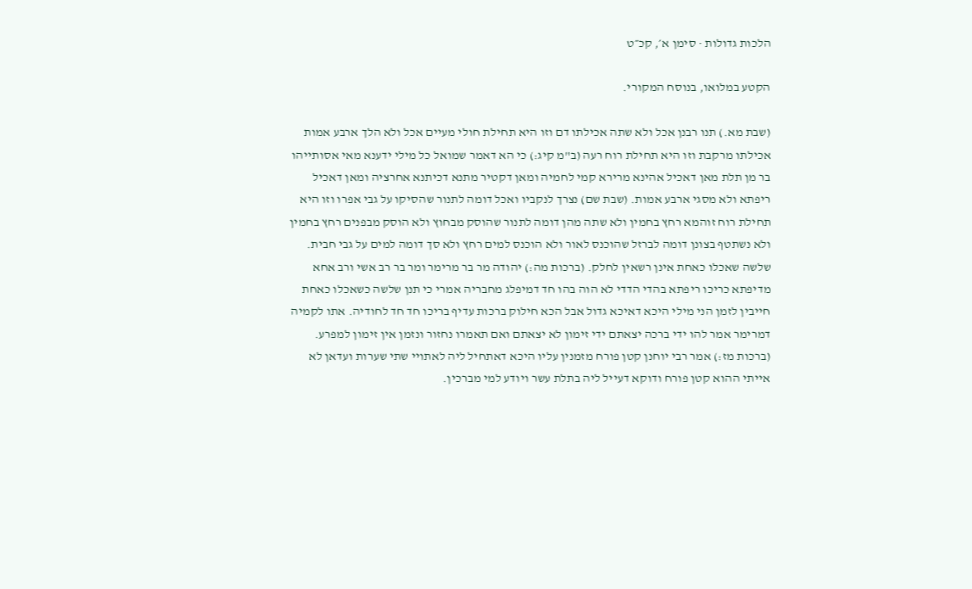הלכות גדולות · סימן א׳, קכ״ט

הקטע במלואו, בנוסח המקורי.

(שבת מא.) תנו רבנן אכל ולא שתה אכילתו דם וזו היא תחילת חולי מעיים אכל ולא הלך ארבע אמות אכילתו מרקבת וזו היא תחילת רוח רעה (ב"מ קיג:) כי הא דאמר שמואל כל מילי ידענא מאי אסותייהו בר מן תלת מאן דאכיל אהינא מרירא קמי לחמיה ומאן דקטיר מתנא דכיתנא אחרציה ומאן דאכיל ריפתא ולא מסגי ארבע אמות. (שבת שם) נצרך לנקביו ואכל דומה לתנור שהסיקו על גבי אפרו וזו היא תחילת רוח זוהמא רחץ בחמין ולא שתה מהן דומה לתנור שהוסק מבחוץ ולא הוסק מבפנים רחץ בחמין ולא נשתטף בצונן דומה לברזל שהוכנס לאור ולא הוכנס למים רחץ ולא סך דומה למים על גבי חבית. שלשה שאכלו כאחת אינן רשאין לחלק. (ברכות מה:) יהודה מר בר מרימר ומר בר רב אשי ורב אחא מדיפתא כריכו ריפתא בהדי הדדי לא הוה בהו חד דמיפלג מחבריה אמרי כי תנן שלשה כשאכלו כאחת חייבין לזמן הני מילי היכא דאיכא גדול אבל הכא חילוק ברכות עדיף בריכו חד חד לחודיה. אתו לקמיה דמרימר אמר להו ידי ברכה יצאתם ידי זימון לא יצאתם ואם תאמרו נחזור ונזמן אין זימון למפרע. (ברכות מז:) אמר רבי יוחנן קטן פורח מזמנין עליו היכא דאתחיל ליה לאתויי שתי שערות ועדאן לא אייתי ההוא קטן פורח ודוקא דעייל ליה בתלת עשר ויודע למי מברכין.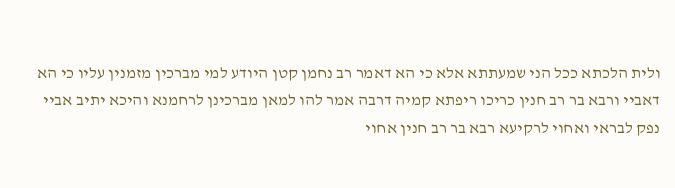ולית הלכתא ככל הני שמעתתא אלא כי הא דאמר רב נחמן קטן היודע למי מברכין מזמנין עליו כי הא דאביי ורבא בר רב חנין כריכו ריפתא קמיה דרבה אמר להו למאן מברכינן לרחמנא והיכא יתיב אביי נפק לבראי ואחוי לרקיעא רבא בר רב חנין אחוי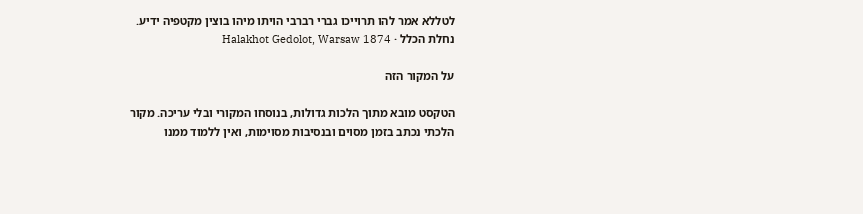לטללא אמר להו תרוייכו גברי רברבי הויתו מיהו בוצין מקטפיה ידיע.
נחלת הכלל · Halakhot Gedolot, Warsaw 1874

על המקור הזה

הטקסט מובא מתוך הלכות גדולות, בנוסחו המקורי ובלי עריכה. מקור הלכתי נכתב בזמן מסוים ובנסיבות מסוימות, ואין ללמוד ממנו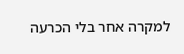למקרה אחר בלי הכרעה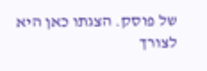של פוסק. הצגתו כאן היא לצורך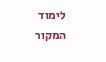לימוד המקור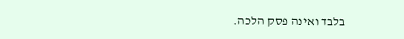בלבד ואינה פסק הלכה.